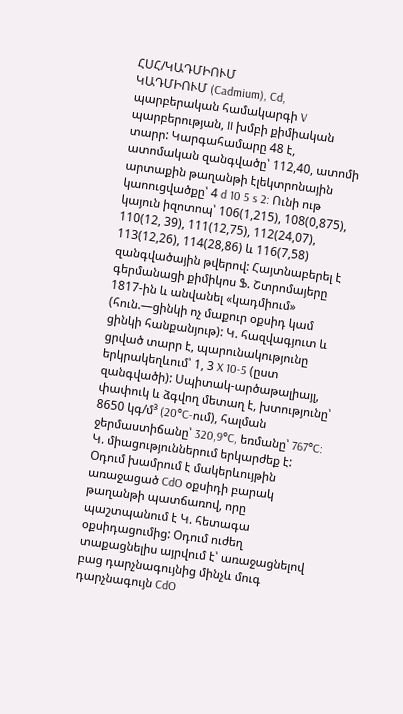ՀՍՀ/ԿԱԴՄԻՈՒՄ
ԿԱԴՄԻՈՒՄ (Cadmium), Cd, պարբերական համակարգի V պարբերության, II խմբի քիմիական տարր: Կարգահամարը 48 է, ատոմական զանգվածը՝ 112,40, ատոմի արտաքին թաղանթի էլեկտրոնային կաոուցվածքը՝ 4 d 10 5 s 2: Ունի ութ կայուն իզոտոպ՝ 106(1,215), 108(0,875), 110(12, 39), 111(12,75), 112(24,07), 113(12,26), 114(28,86) և 116(7,58) զանգվածային թվերով: Հայտնաբերել է գերմանացի քիմիկոս Ֆ. Շտրոմայերը 1817-ին և անվանել «կադմիում» (հուն.—ցինկի ոչ մաքուր օքսիդ կամ ցինկի հանքանյութ): Կ. հազվագյուտ և ցրված տարր է, պարունակությունը երկրակեղևում՝ 1, 3 X 10-5 (ըստ զանգվածի): Սպիտակ-արծաթալիայլ, փափուկ և ձգվող մետաղ է, խտությունը՝ 8650 կգ/մ³ (20°C-ում), հալման ջերմաստիճանը՝ 320,9°C, եռմանը՝ 767°C: Կ. միացություններում երկարժեք է: Օդում խամրում է մակերևույթին առաջացած CdO օքսիդի բարակ թաղանթի պատճառով, որը պաշտպանում է Կ. հետագա օքսիդացումից: Օդում ուժեղ տաքացնելիս այրվում է՝ առաջացնելով բաց դարչնագույնից մինչև մուգ դարչնագույն CdO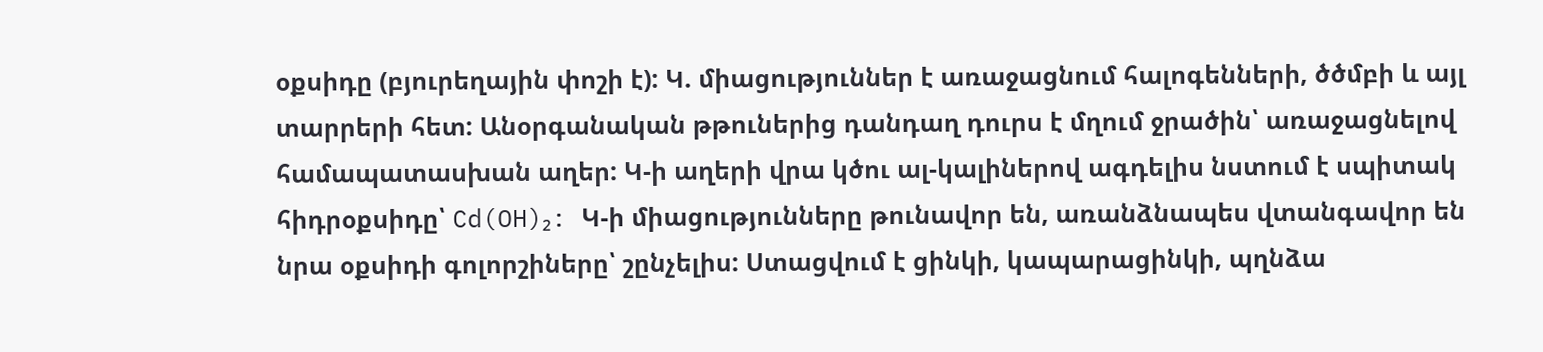օքսիդը (բյուրեղային փոշի է): Կ. միացություններ է առաջացնում հալոգենների, ծծմբի և այլ տարրերի հետ: Անօրգանական թթուներից դանդաղ դուրս է մղում ջրածին՝ առաջացնելով համապատասխան աղեր: Կ-ի աղերի վրա կծու ալ-կալիներով ագդելիս նստում է սպիտակ հիդրօքսիդը՝ Cd(OH)₂: Կ-ի միացությունները թունավոր են, առանձնապես վտանգավոր են նրա օքսիդի գոլորշիները՝ շընչելիս: Ստացվում է ցինկի, կապարացինկի, պղնձա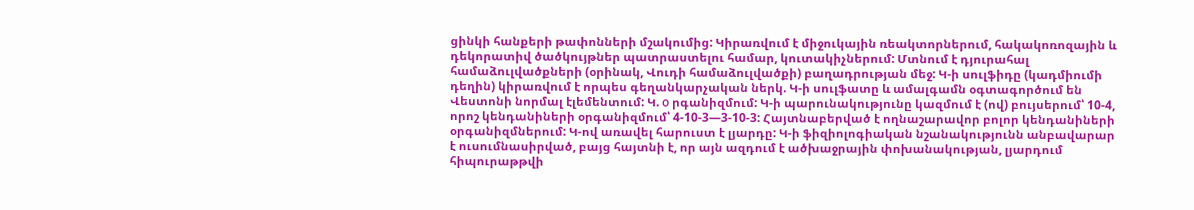ցինկի հանքերի թափոնների մշակումից: Կիրառվում է միջուկային ռեակտորներում, հակակոռոզային և դեկորատիվ ծածկույթներ պատրաստելու համար, կուտակիչներում: Մտնում է դյուրահալ համաձուլվածքների (օրինակ, Վուդի համաձուլվածքի) բաղադրության մեջ: Կ-ի սուլֆիդը (կադմիումի դեղին) կիրառվում է որպես գեղանկարչական ներկ. Կ-ի սուլֆատը և ամալգամն օգտագործում են Վեստոնի նորմալ էլեմենտում: Կ. о րգանիզմում: Կ-ի պարունակությունը կազմում է (ով) բույսերում՝ 10-4, որոշ կենդանիների օրգանիզմում՝ 4-10-3—3-10-3: Հայտնաբերված է ողնաշարավոր բոլոր կենդանիների օրգանիզմներում: Կ-ով առավել հարուստ է լյարդը: Կ-ի ֆիզիոլոգիական նշանակությունն անբավարար է ուսումնասիրված, բայց հայտնի է, որ այն ազդում է ածխաջրային փոխանակության, լյարդում հիպուրաթթվի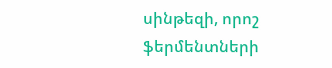սինթեզի, որոշ ֆերմենտների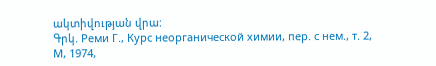ակտիվության վրա:
Գրկ. Реми Г., Курс неорганической химии, пер. с нем., т. 2, М, 1974,